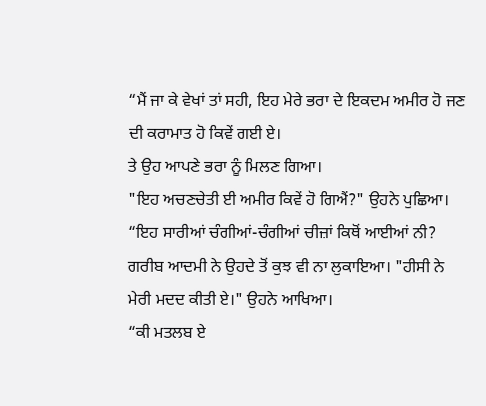“ਮੈਂ ਜਾ ਕੇ ਵੇਖਾਂ ਤਾਂ ਸਹੀ, ਇਹ ਮੇਰੇ ਭਰਾ ਦੇ ਇਕਦਮ ਅਮੀਰ ਹੋ ਜਣ ਦੀ ਕਰਾਮਾਤ ਹੋ ਕਿਵੇਂ ਗਈ ਏ।
ਤੇ ਉਹ ਆਪਣੇ ਭਰਾ ਨੂੰ ਮਿਲਣ ਗਿਆ।
"ਇਹ ਅਚਣਚੇਤੀ ਈ ਅਮੀਰ ਕਿਵੇਂ ਹੋ ਗਿਐਂ?" ਉਹਨੇ ਪੁਛਿਆ। “ਇਹ ਸਾਰੀਆਂ ਚੰਗੀਆਂ-ਚੰਗੀਆਂ ਚੀਜ਼ਾਂ ਕਿਥੋਂ ਆਈਆਂ ਨੀ?
ਗਰੀਬ ਆਦਮੀ ਨੇ ਉਹਦੇ ਤੋਂ ਕੁਝ ਵੀ ਨਾ ਲੁਕਾਇਆ। "ਹੀਸੀ ਨੇ ਮੇਰੀ ਮਦਦ ਕੀਤੀ ਏ।" ਉਹਨੇ ਆਖਿਆ।
“ਕੀ ਮਤਲਬ ਏ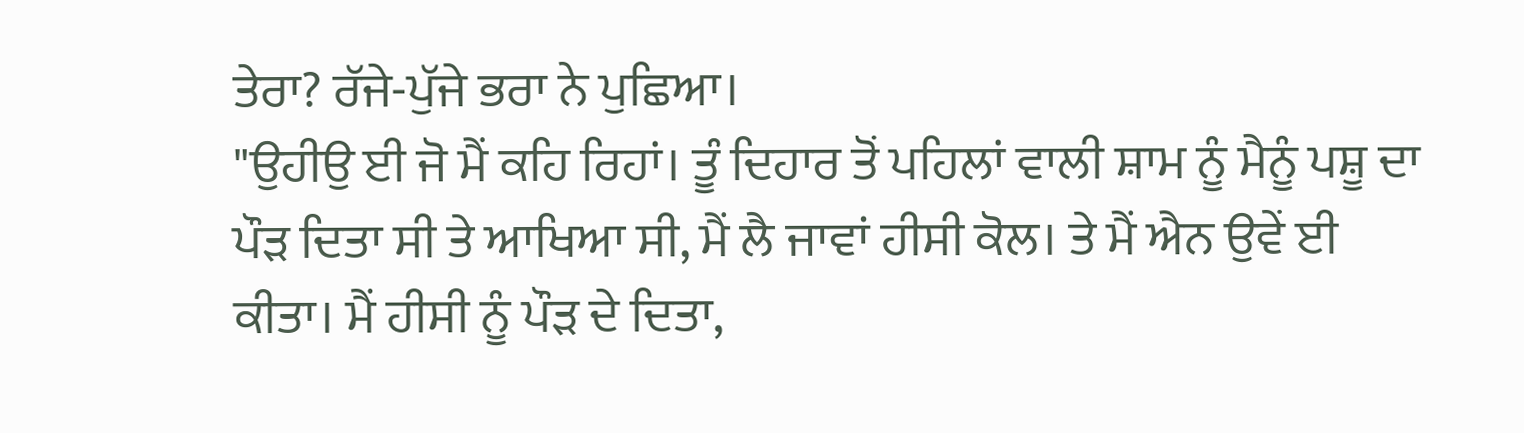ਤੇਰਾ? ਰੱਜੇ-ਪੁੱਜੇ ਭਰਾ ਨੇ ਪੁਛਿਆ।
"ਉਹੀਉ ਈ ਜੋ ਮੈਂ ਕਹਿ ਰਿਹਾਂ। ਤੂੰ ਦਿਹਾਰ ਤੋਂ ਪਹਿਲਾਂ ਵਾਲੀ ਸ਼ਾਮ ਨੂੰ ਮੈਨੂੰ ਪਸ਼ੂ ਦਾ ਪੌੜ ਦਿਤਾ ਸੀ ਤੇ ਆਖਿਆ ਸੀ, ਮੈਂ ਲੈ ਜਾਵਾਂ ਹੀਸੀ ਕੋਲ। ਤੇ ਮੈਂ ਐਨ ਉਵੇਂ ਈ ਕੀਤਾ। ਮੈਂ ਹੀਸੀ ਨੂੰ ਪੌੜ ਦੇ ਦਿਤਾ,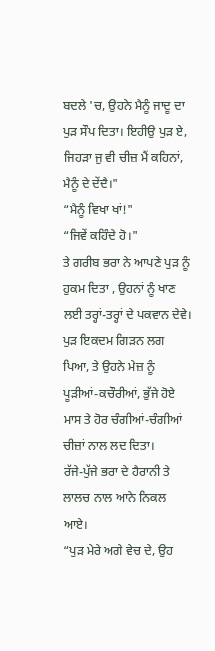ਬਦਲੇ 'ਚ, ਉਹਨੇ ਮੈਨੂੰ ਜਾਦੂ ਦਾ ਪੁੜ ਸੌਪ ਦਿਤਾ। ਇਹੀਉ ਪੁੜ ਏ, ਜਿਹੜਾ ਜੁ ਵੀ ਚੀਜ਼ ਮੈਂ ਕਹਿਨਾਂ, ਮੈਨੂੰ ਦੇ ਦੇਂਦੈ।"
“ਮੈਨੂੰ ਵਿਖਾ ਖਾਂ!"
“ਜਿਵੇਂ ਕਹਿੰਦੇ ਹੋ।"
ਤੇ ਗਰੀਬ ਭਰਾ ਨੇ ਆਪਣੇ ਪੁੜ ਨੂੰ ਹੁਕਮ ਦਿਤਾ , ਉਹਨਾਂ ਨੂੰ ਖਾਣ ਲਈ ਤਰ੍ਹਾਂ-ਤਰ੍ਹਾਂ ਦੇ ਪਕਵਾਨ ਦੇਵੇ। ਪੁੜ ਇਕਦਮ ਗਿੜਨ ਲਗ ਪਿਆ, ਤੇ ਉਹਨੇ ਮੇਜ਼ ਨੂੰ ਪੂੜੀਆਂ-ਕਚੌਰੀਆਂ, ਭੁੱਜੇ ਹੋਏ ਮਾਸ ਤੇ ਹੋਰ ਚੰਗੀਆਂ-ਚੰਗੀਆਂ ਚੀਜ਼ਾਂ ਨਾਲ ਲਦ ਦਿਤਾ।
ਰੱਜੇ-ਪੁੱਜੇ ਭਰਾ ਦੇ ਹੈਰਾਨੀ ਤੇ ਲਾਲਚ ਨਾਲ ਆਨੇ ਨਿਕਲ ਆਏ।
“ਪੁੜ ਮੇਰੇ ਅਗੇ ਵੇਚ ਦੇ, ਉਹ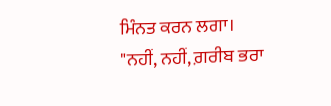ਮਿੰਨਤ ਕਰਨ ਲਗਾ।
"ਨਹੀਂ, ਨਹੀਂ, ਗ਼ਰੀਬ ਭਰਾ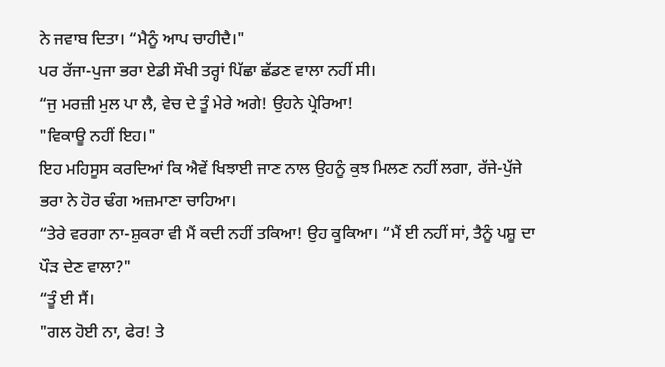ਨੇ ਜਵਾਬ ਦਿਤਾ। “ਮੈਨੂੰ ਆਪ ਚਾਹੀਦੈ।"
ਪਰ ਰੱਜਾ-ਪੁਜਾ ਭਰਾ ਏਡੀ ਸੌਖੀ ਤਰ੍ਹਾਂ ਪਿੱਛਾ ਛੱਡਣ ਵਾਲਾ ਨਹੀਂ ਸੀ।
“ਜੁ ਮਰਜ਼ੀ ਮੁਲ ਪਾ ਲੈ, ਵੇਚ ਦੇ ਤੂੰ ਮੇਰੇ ਅਗੇ! ਉਹਨੇ ਪ੍ਰੇਰਿਆ!
"ਵਿਕਾਊ ਨਹੀਂ ਇਹ।"
ਇਹ ਮਹਿਸੂਸ ਕਰਦਿਆਂ ਕਿ ਐਵੇਂ ਖਿਝਾਈ ਜਾਣ ਨਾਲ ਉਹਨੂੰ ਕੁਝ ਮਿਲਣ ਨਹੀਂ ਲਗਾ, ਰੱਜੇ-ਪੁੱਜੇ ਭਰਾ ਨੇ ਹੋਰ ਢੰਗ ਅਜ਼ਮਾਣਾ ਚਾਹਿਆ।
“ਤੇਰੇ ਵਰਗਾ ਨਾ-ਸ਼ੁਕਰਾ ਵੀ ਮੈਂ ਕਦੀ ਨਹੀਂ ਤਕਿਆ! ਉਹ ਕੂਕਿਆ। “ਮੈਂ ਈ ਨਹੀਂ ਸਾਂ, ਤੈਨੂੰ ਪਸ਼ੂ ਦਾ ਪੌੜ ਦੇਣ ਵਾਲਾ?"
“ਤੂੰ ਈ ਸੈਂ।
"ਗਲ ਹੋਈ ਨਾ, ਫੇਰ! ਤੇ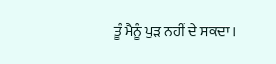ਤੂੰ ਮੈਨੂੰ ਪੁੜ ਨਹੀਂ ਦੇ ਸਕਦਾ।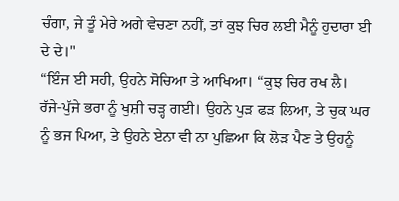ਚੰਗਾ, ਜੇ ਤੂੰ ਮੇਰੇ ਅਗੇ ਵੇਚਣਾ ਨਹੀਂ, ਤਾਂ ਕੁਝ ਚਿਰ ਲਈ ਮੈਨੂੰ ਹੁਦਾਰਾ ਈ ਦੇ ਦੇ।"
“ਇੰਜ ਈ ਸਹੀ, ਉਹਨੇ ਸੋਚਿਆ ਤੇ ਆਖਿਆ। “ਕੁਝ ਚਿਰ ਰਖ ਲੈ।
ਰੱਜੇ-ਪੁੱਜੇ ਭਰਾ ਨੂੰ ਖੁਸ਼ੀ ਚੜ੍ਹ ਗਈ। ਉਹਨੇ ਪੁੜ ਫੜ ਲਿਆ, ਤੇ ਚੁਕ ਘਰ ਨੂੰ ਭਜ ਪਿਆ, ਤੇ ਉਹਨੇ ਏਨਾ ਵੀ ਨਾ ਪੁਛਿਆ ਕਿ ਲੋੜ ਪੈਣ ਤੇ ਉਹਨੂੰ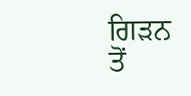ਗਿੜਨ ਤੋਂ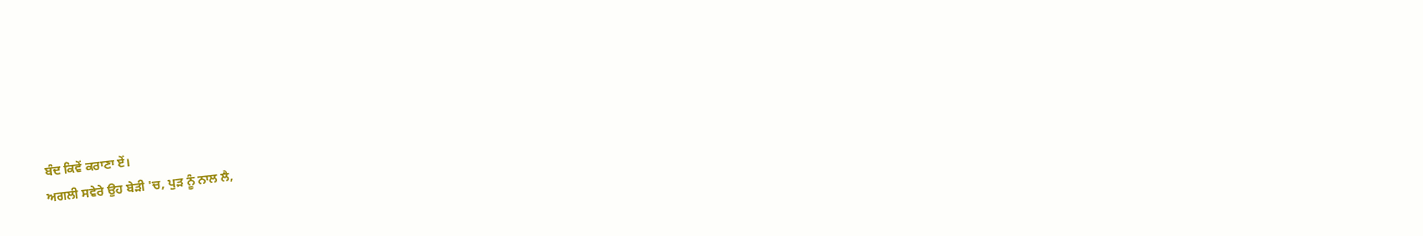ਬੰਦ ਕਿਵੇਂ ਕਰਾਣਾ ਏਂ।
ਅਗਲੀ ਸਵੇਰੇ ਉਹ ਬੇੜੀ 'ਚ, ਪੁੜ ਨੂੰ ਨਾਲ ਲੈ,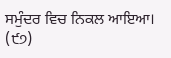ਸਮੁੰਦਰ ਵਿਚ ਨਿਕਲ ਆਇਆ।
(੯੭)